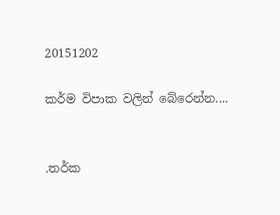20151202

කර්ම විපාක වලින් බේරෙන්න....


.තර්ක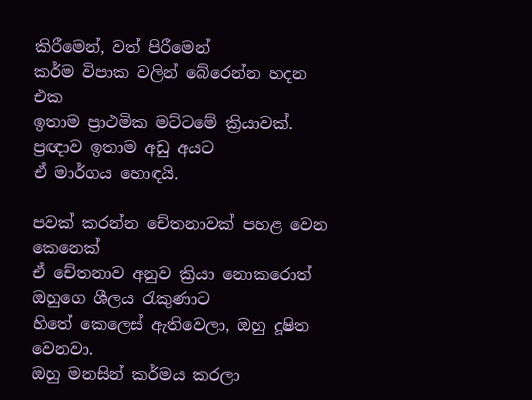කිරීමෙන්, වත් පිරීමෙන්
කර්ම විපාක වලින් බේරෙන්න හදන එක
ඉතාම ප්‍රාථමික මට්ටමේ ක්‍රියාවක්.
ප්‍රඥාව ඉතාම අඩු අයට
ඒ මාර්ගය හොඳයි.

පවක් කරන්න චේතනාවක් පහළ වෙන කෙනෙක්
ඒ චේතනාව අනුව ක්‍රියා නොකරොත්
ඔහුගෙ ශීලය රැකුණාට
හිතේ කෙලෙස් ඇතිවෙලා, ඔහු දූෂිත වෙනවා.
ඔහු මනසින් කර්මය කරලා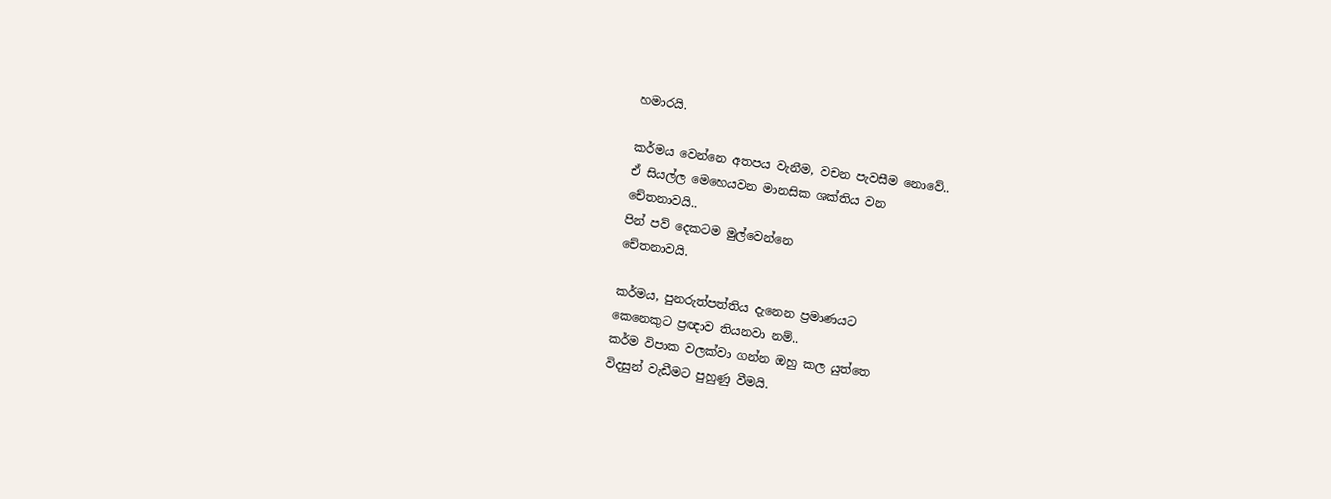හමාරයි.

කර්මය වෙන්නෙ අතපය වැනීම, වචන පැවසීම නොවේ..
ඒ සියල්ල මෙහෙයවන මානසික ශක්තිය වන
චේතනාවයි..
පින් පව් දෙකටම මුල්වෙන්නෙ
චේතනාවයි.

කර්මය, පුනරුත්පත්තිය දැනෙන ප්‍රමාණයට
කෙනෙකුට ප්‍රඥාව තියනවා නම්..
කර්ම විපාක වලක්වා ගන්න ඔහු කල යුත්තෙ
විදසුන් වැඩීමට පුහුණු වීමයි.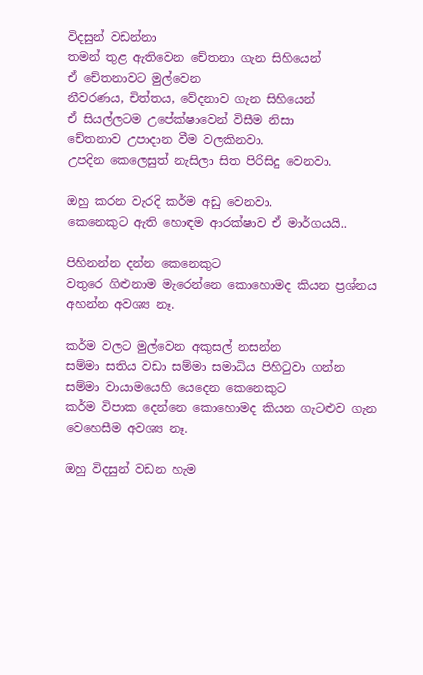විදසුන් වඩන්නා
තමන් තුළ ඇතිවෙන චේතනා ගැන සිහියෙන්
ඒ චේතනාවට මුල්වෙන
නීවරණය, චිත්තය, වේදනාව ගැන සිහියෙන්
ඒ සියල්ලටම උපේක්ෂාවෙන් විසීම නිසා
චේතනාව උපාදාන වීම වලකිනවා.
උපදින කෙලෙසුත් නැසිලා සිත පිරිසිදු වෙනවා.

ඔහු කරන වැරදි කර්ම අඩු වෙනවා.
කෙනෙකුට ඇති හොඳම ආරක්ෂාව ඒ මාර්ගයයි..

පිහිනන්න දන්න කෙනෙකුට
වතුරෙ ගිළුනාම මැරෙන්නෙ කොහොමද කියන ප්‍රශ්නය
අහන්න අවශ්‍ය නෑ.

කර්ම වලට මුල්වෙන අකුසල් නසන්න
සම්මා සතිය වඩා සම්මා සමාධිය පිහිටුවා ගන්න
සම්මා වායාමයෙහි යෙදෙන කෙනෙකුට
කර්ම විපාක දෙන්නෙ කොහොමද කියන ගැටළුව ගැන
වෙහෙසීම අවශ්‍ය නෑ.

ඔහු විදසුන් වඩන හැම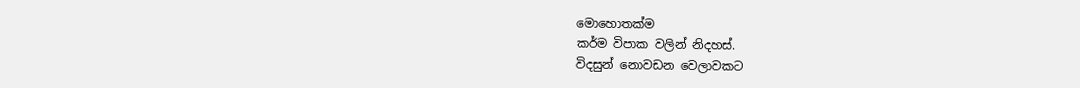මොහොතක්ම
කර්ම විපාක වලින් නිදහස්.
විදසුන් නොවඩන වෙලාවකට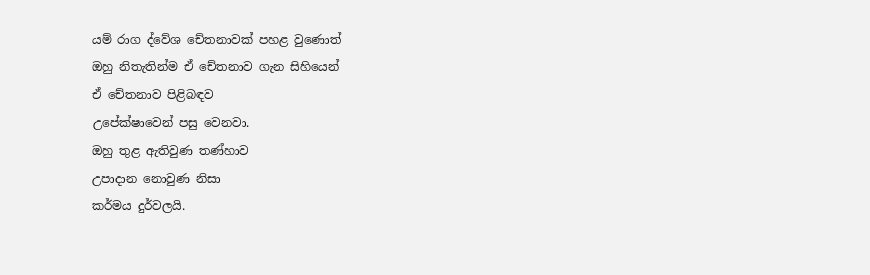යම් රාග ද්වේශ චේතනාවක් පහළ වුණොත්
ඔහු නිතැතින්ම ඒ චේතනාව ගැන සිහියෙන්
ඒ චේතනාව පිළිබඳව
උපේක්ෂාවෙන් පසු වෙනවා.
ඔහු තුළ ඇතිවුණ තණ්හාව
උපාදාන නොවුණ නිසා
කර්මය දුර්වලයි.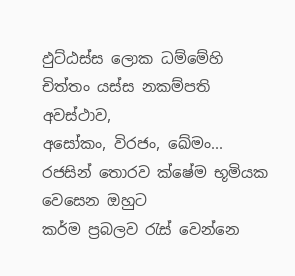ඵුට්ඨස්ස ලොක ධම්මේහි
චිත්තං යස්ස නකම්පති අවස්ථාව,
අසෝකං, විරජං, ඛේමං...
රජසින් තොරව ක්ෂේම භූමියක වෙසෙන ඔහුට
කර්ම ප්‍රබලව රැස් වෙන්නෙ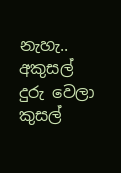නැහැ..
අකුසල් දුරු වෙලා කුසල්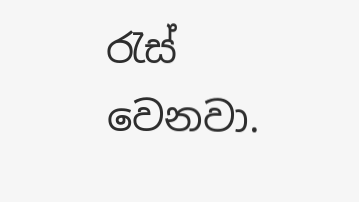රැස් වෙනවා.